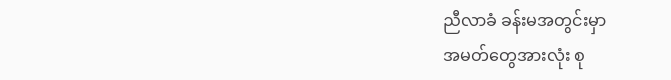ညီလာခံ ခန်းမအတွင်းမှာ
အမတ်တွေအားလုံး စု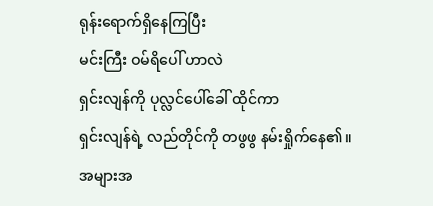ရုန်းရောက်ရှိနေကြပြီး
မင်းကြီး ဝမ်ရိပေါ် ဟာလဲ
ရှင်းလျန်ကို ပုလ္လင်ပေါ်ခေါ် ထိုင်ကာ
ရှင်းလျန်ရဲ့ လည်တိုင်ကို တဖွဖွ နမ်းရှိုက်နေ၏။
အများအ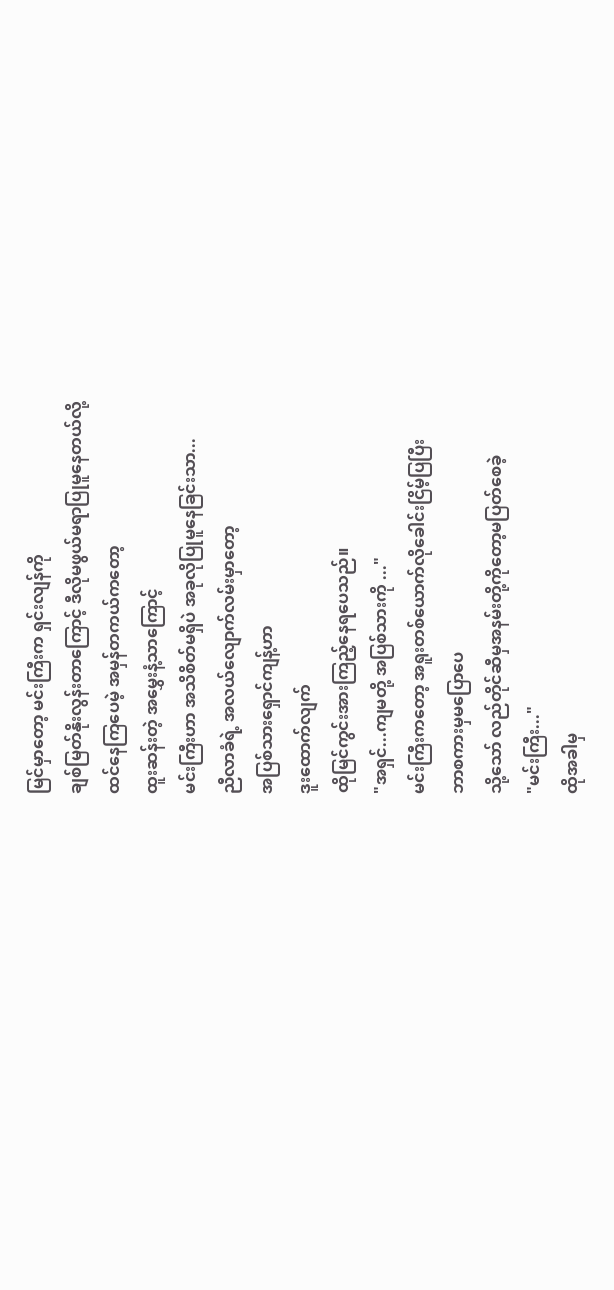မြင်မှာတော့ မင်းကြီးက ရှင်းလျန်ကို
ချစ်မြတ်နိုးလွန်းတာကြောင့် ဒီလိုမဖွယ်မရာပြုမူနေတယ်လို့
ထင်နေကြပေမဲ့ အမှန်တကယ်ကတော့
ထူးဆန်းတဲ့ အမွှေးနံ့သာကြောင့်
မင်းကြီးဟာ အသိစိတ်မရှိပဲ အခုလိုပြုမူနေခြင်းသာ...
ညီလာခံရဲ့ အလယ်လျောက်လမ်းမှာတော့
အပြစ်သားရှောင်ကျန့်ဟာ
ဒူးထောက်လျက်
ထိုမြင်ကွင်းအားကြည့်နေရပေသည်။
"အရှင်...ကျမတို့ အပြစ်သားကို ..."
မင်းကြီးကတော့ အရူးတစ်ယောက်လိုခေါင်းငြိမ့်ပြပြီး
ဘာစကားမှမပြောပေ
သို့သော် လည်တိုင်ဆီမှအနမ်းတို့ကိုတော့မပြတ်စေခဲ့
"မင်းကြီး..."
ထိုအခါမှ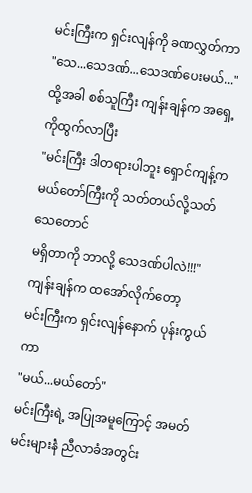မင်းကြီးက ရှင်းလျန်ကို ခဏလွှတ်ကာ
"သေ...သေဒဏ်...သေဒဏ်ပေးမယ်..."
ထို့အခါ စစ်သူကြီး ကျန်းချန်က အရှေ့ ကိုထွက်လာပြီး
"မင်းကြီး ဒါတရားပါဘူး ရှောင်ကျန့်က
မယ်တော်ကြီးကို သတ်တယ်လို့သတ်သေတောင်
မရှိတာကို ဘာလို့ သေဒဏ်ပါလဲ!!!"
ကျန်းချန်က ထအော်လိုက်တော့
မင်းကြီးက ရှင်းလျန်နောက် ပုန်းကွယ်ကာ
"မယ်...မယ်တော်"
မင်းကြီးရဲ့ အပြုအမူကြောင့် အမတ်မင်းများနဲံ ညီလာခံအတွင်း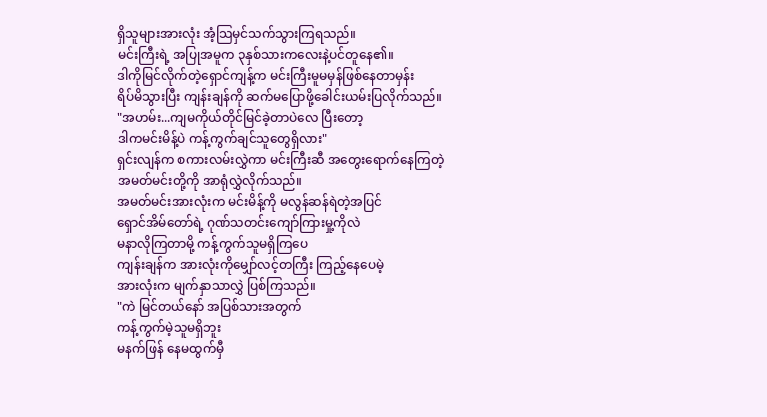ရှိသူများအားလုံး အံ့သြမှင်သက်သွားကြရသည်။
မင်းကြီးရဲ့ အပြုအမူက ၃နှစ်သားကလေးနဲ့ပင်တူနေ၏။
ဒါကိုမြင်လိုက်တဲ့ရှောင်ကျန့်က မင်းကြီးမူမမှန်ဖြစ်နေတာမှန်း
ရိပ်မိသွားပြီး ကျန်းချန်ကို ဆက်မပြောဖို့ခေါင်းယမ်းပြလိုက်သည်။
"အဟမ်း...ကျမကိုယ်တိုင်မြင်ခဲ့တာပဲလေ ပြီးတော့
ဒါကမင်းမိန့်ပဲ ကန့်ကွက်ချင်သူတွေရှိလား"
ရှင်းလျန်က စကားလမ်းလွှဲကာ မင်းကြီးဆီ အတွေးရောက်နေကြတဲ့
အမတ်မင်းတို့ကို အာရုံလွှဲလိုက်သည်။
အမတ်မင်းအားလုံးက မင်းမိန့်ကို မလွန်ဆန်ရဲတဲ့အပြင်
ရှောင်အိမ်တော်ရဲ့ ဂုဏ်သတင်းကျော်ကြားမှု့ကိုလဲ
မနာလိုကြတာမို့ ကန့်ကွက်သူမရှိကြပေ
ကျန်းချန်က အားလုံးကိုမျှော်လင့်တကြီး ကြည့်နေပေမဲ့
အားလုံးက မျက်နှာသာလွှဲ ပြစ်ကြသည်။
"ကဲ မြင်တယ်နော် အပြစ်သားအတွက်
ကန့်ကွက်မဲ့သူမရှိဘူး
မနက်ဖြန် နေမထွက်မှီ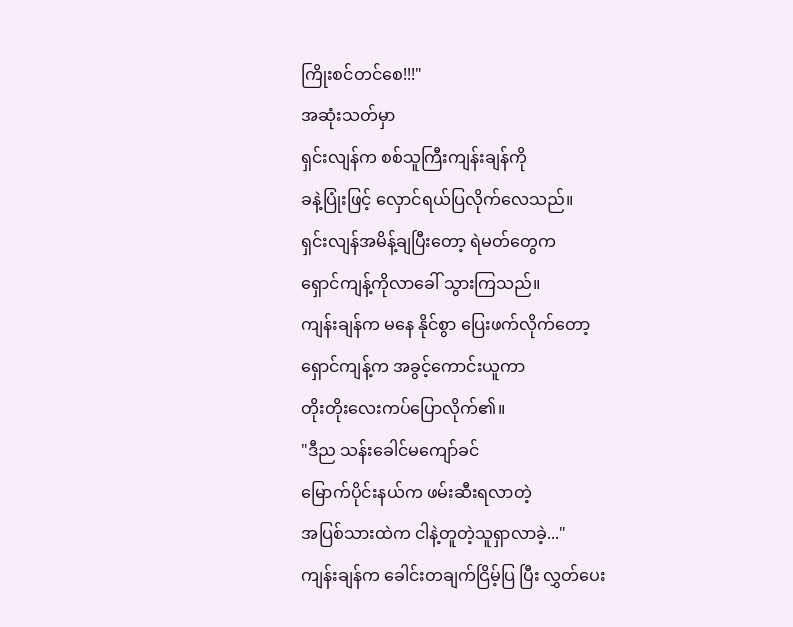ကြိုးစင်တင်စေ!!!"
အဆုံးသတ်မှာ
ရှင်းလျန်က စစ်သူကြီးကျန်းချန်ကို
ခနဲ့ပြုံးဖြင့် လှောင်ရယ်ပြလိုက်လေသည်။
ရှင်းလျန်အမိန့်ချပြီးတော့ ရဲမတ်တွေက
ရှောင်ကျန့်ကိုလာခေါ် သွားကြသည်။
ကျန်းချန်က မနေ နိုင်စွာ ပြေးဖက်လိုက်တော့
ရှောင်ကျန့်က အခွင့်ကောင်းယူကာ
တိုးတိုးလေးကပ်ပြောလိုက်၏။
"ဒီည သန်းခေါင်မကျော်ခင်
မြောက်ပိုင်းနယ်က ဖမ်းဆီးရလာတဲ့
အပြစ်သားထဲက ငါနဲ့တူတဲ့သူရှာလာခဲ့..."
ကျန်းချန်က ခေါင်းတချက်ငြိမ့်ပြ ပြီး လွှတ်ပေး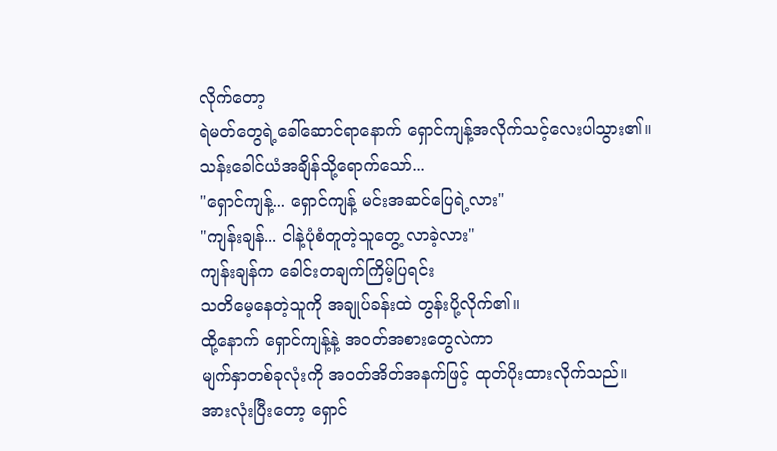လိုက်တော့
ရဲမတ်တွေရဲ့ခေါ်ဆောင်ရာနောက် ရှောင်ကျန့်အလိုက်သင့်လေးပါသွား၏။
သန်းခေါင်ယံအချိန်သို့ရောက်သော်...
"ရှောင်ကျန့်... ရှောင်ကျန့် မင်းအဆင်ပြေရဲ့လား"
"ကျန်းချန်... ငါနဲ့ပုံစံတူတဲ့သူတွေ့ လာခဲ့လား"
ကျန်းချန်က ခေါင်းတချက်ကြိမ့်ပြရင်း
သတိမေ့နေတဲ့သူကို အချုပ်ခန်းထဲ တွန်းပို့လိုက်၏။
ထို့နောက် ရှောင်ကျန့်နဲ့ အဝတ်အစားတွေလဲကာ
မျက်နှာတစ်ခုလုံးကို အဝတ်အိတ်အနက်ဖြင့် ထုတ်ပိုးထားလိုက်သည်။
အားလုံးပြီးတော့ ရှောင်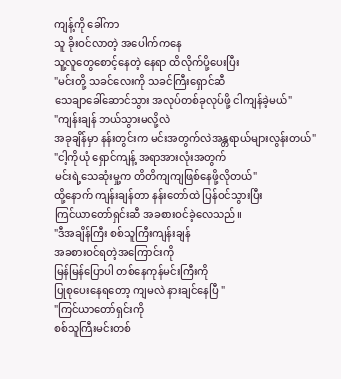ကျန့်ကို ခေါ်ကာ
သူ ခိုးဝင်လာတဲ့ အပေါက်ကနေ
သူ့လူတွေစောင့်နေတဲ့ နေရာ ထိလိုက်ပို့ပေးပြီး
"မင်းတို့ သခင်လေးကို သခင်ကြီးရှောင်ဆီ
သေချာခေါ်ဆောင်သွား အလုပ်တစ်ခုလုပ်ဖို့ ငါကျန်ခဲ့မယ်"
"ကျန်းချန် ဘယ်သွားမလို့လဲ
အခုချိန်မှာ နန်းတွင်းက မင်းအတွက်လဲအန္တရာယ်များလွန်းတယ်"
"ငါ့ကိုယုံ ရှောင်ကျန့် အရာအားလုံးအတွက်
မင်းရဲ့သေဆုံးမှု့က တိတိကျကျဖြစ်နေဖို့လိုတယ်"
ထို့နောက် ကျန်းချန်တာ နန်းတော်ထဲ ပြန်ဝင်သွားပြီး
ကြင်ယာတော်ရှင်းဆီ အခစားဝင်ခဲ့လေသည်။
"ဒီအချိန်ကြီး စစ်သူကြီးကျန်းချန်
အခစားဝင်ရတဲ့အကြောင်းကို
မြန်မြန်ပြောပါ တစ်နေကုန်မင်းကြီးကို
ပြုစုပေးနေရတော့ ကျမလဲ နားချင်နေပြီ "
"ကြင်ယာတော်ရှင်းကို
စစ်သူကြီးမင်းတစ်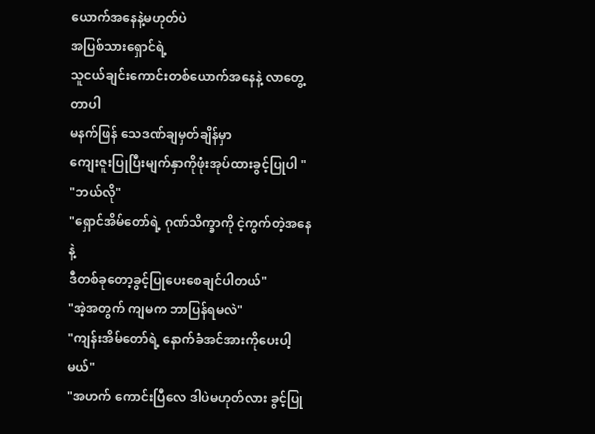ယောက်အနေနဲ့မဟုတ်ပဲ
အပြစ်သားရှောင်ရဲ့
သူငယ်ချင်းကောင်းတစ်ယောက်အနေနဲ့ လာတွေ့ တာပါ
မနက်ဖြန် သေဒဏ်ချမှတ်ချိန်မှာ
ကျေးဇူးပြုပြီးမျက်နှာကိုဖုံးအုပ်ထားခွင့်ပြုပါ "
"ဘယ်လို"
"ရှောင်အိမ်တော်ရဲ့ ဂုဏ်သိက္ခာကို ငဲ့ကွက်တဲ့အနေနဲ့
ဒီတစ်ခုတော့ခွင့်ပြုပေးစေချင်ပါတယ်"
"အဲ့အတွက် ကျမက ဘာပြန်ရမလဲ"
"ကျန်းအိမ်တော်ရဲ့ နောက်ခံအင်အားကိုပေးပါ့မယ်"
"အဟက် ကောင်းပြီလေ ဒါပဲမဟုတ်လား ခွင့်ပြု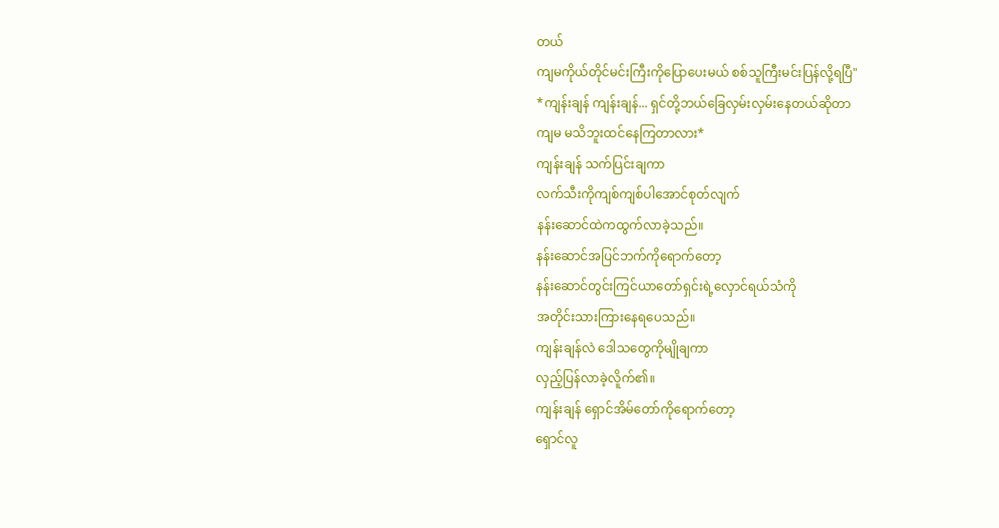တယ်
ကျမကိုယ်တိုင်မင်းကြီးကိုပြောပေးမယ် စစ်သူကြီးမင်းပြန်လို့ရပြီ"
*ကျန်းချန် ကျန်းချန်... ရှင်တို့ဘယ်ခြေလှမ်းလှမ်းနေတယ်ဆိုတာ
ကျမ မသိဘူးထင်နေကြတာလား*
ကျန်းချန် သက်ပြင်းချကာ
လက်သီးကိုကျစ်ကျစ်ပါအောင်စုတ်လျက်
နန်းဆောင်ထဲကထွက်လာခဲ့သည်။
နန်းဆောင်အပြင်ဘက်ကိုရောက်တော့
နန်းဆောင်တွင်းကြင်ယာတော်ရှင်းရဲ့လှောင်ရယ်သံကို
အတိုင်းသားကြားနေရပေသည်။
ကျန်းချန်လဲ ဒေါသတွေကိုမျိုချကာ
လှည့်ပြန်လာခဲ့လိူက်၏။
ကျန်းချန် ရှောင်အိမ်တော်ကိုရောက်တော့
ရှောင်လူ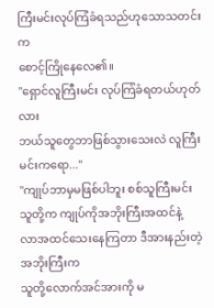ကြီးမင်းလုပ်ကြံခံရသည်ဟုသောသတင်းက
စောင့်ကြိုနေလေ၏။
"ရှောင်လူကြီးမင်း လုပ်ကြံခံရတယ်ဟုတ်လား
ဘယ်သူတွေဘာဖြစ်သွားသေးလဲ လူကြီးမင်းကရော..."
"ကျုပ်ဘာမှမဖြစ်ပါဘူး စစ်သူကြီးမင်း
သူတို့က ကျုပ်ကိုအဘိုးကြီးအထင်နဲ့
လာအထင်သေးနေကြတာ ဒီအားနည်းတဲ့အဘိုးကြီးက
သူတို့လောက်အင်အားကို မ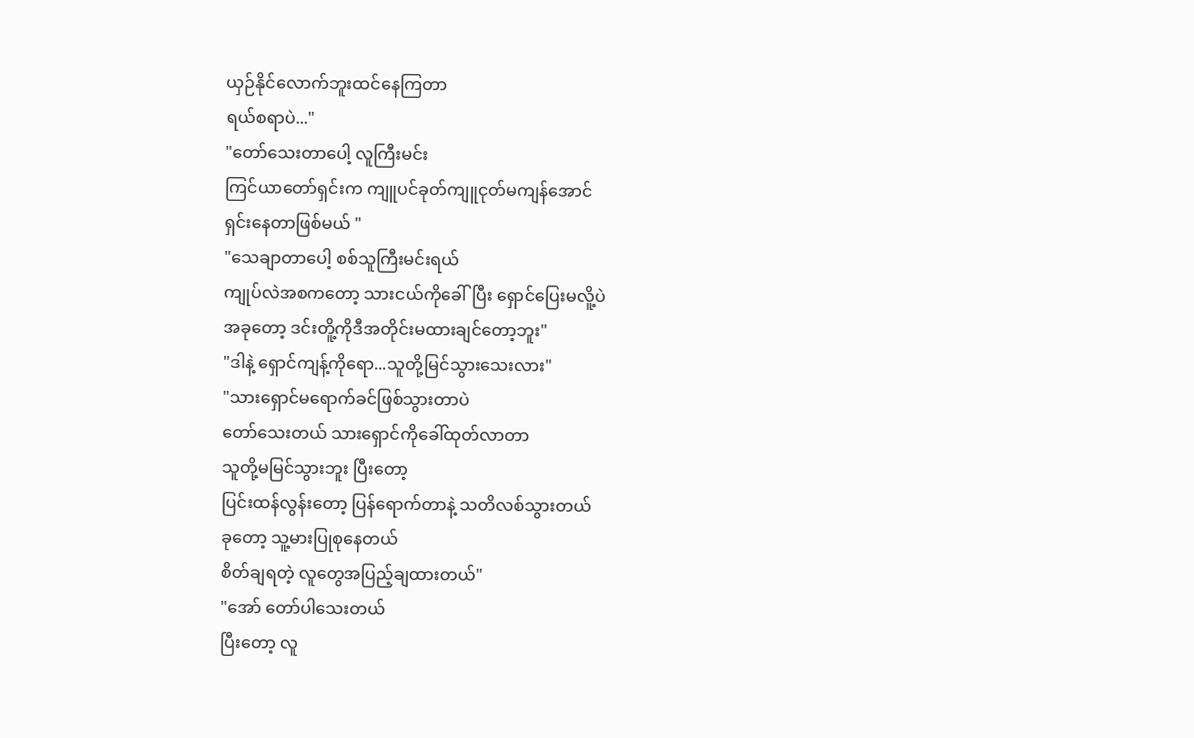ယှဉ်နိုင်လောက်ဘူးထင်နေကြတာ
ရယ်စရာပဲ..."
"တော်သေးတာပေါ့ လူကြီးမင်း
ကြင်ယာတော်ရှင်းက ကျူပင်ခုတ်ကျူငုတ်မကျန်အောင်
ရှင်းနေတာဖြစ်မယ် "
"သေချာတာပေါ့ စစ်သူကြီးမင်းရယ်
ကျုပ်လဲအစကတော့ သားငယ်ကိုခေါ်ပြီး ရှောင်ပြေးမလိူ့ပဲ
အခုတော့ ဒင်းတိူ့ကိုဒီအတိုင်းမထားချင်တော့ဘူး"
"ဒါနဲ့ ရှောင်ကျန့်ကိုရော...သူတို့မြင်သွားသေးလား"
"သားရှောင်မရောက်ခင်ဖြစ်သွားတာပဲ
တော်သေးတယ် သားရှောင်ကိုခေါ်ထုတ်လာတာ
သူတို့မမြင်သွားဘူး ပြီးတော့
ပြင်းထန်လွန်းတော့ ပြန်ရောက်တာနဲ့ သတိလစ်သွားတယ်
ခုတော့ သူ့မားပြုစုနေတယ်
စိတ်ချရတဲ့ လူတွေအပြည့်ချထားတယ်"
"အော် တော်ပါသေးတယ်
ပြီးတော့ လူ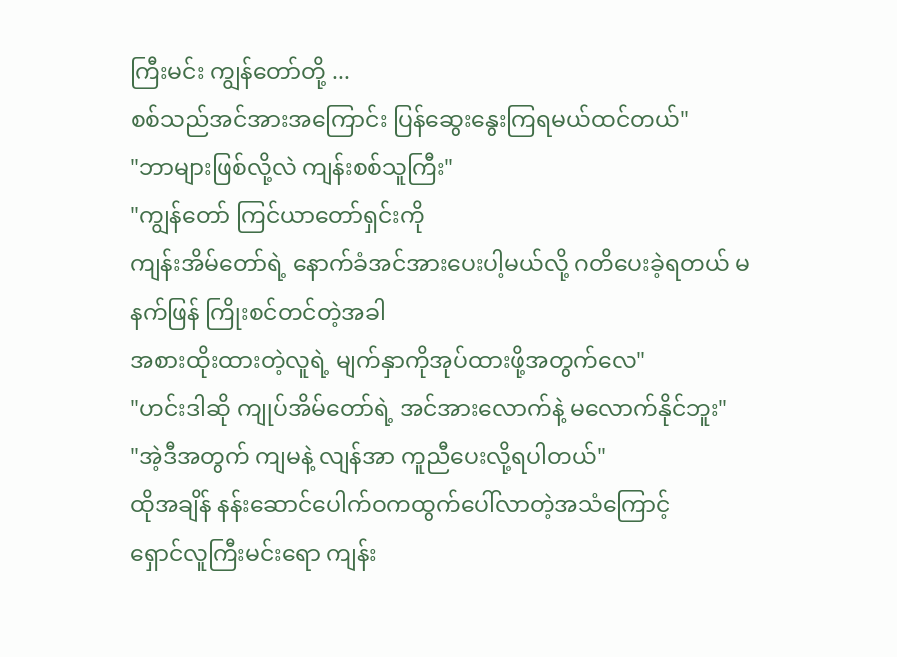ကြီးမင်း ကျွန်တော်တို့ ...
စစ်သည်အင်အားအကြောင်း ပြန်ဆွေးနွေးကြရမယ်ထင်တယ်"
"ဘာများဖြစ်လို့လဲ ကျန်းစစ်သူကြီး"
"ကျွန်တော် ကြင်ယာတော်ရှင်းကို
ကျန်းအိမ်တော်ရဲ့ နောက်ခံအင်အားပေးပါ့မယ်လို့ ဂတိပေးခဲ့ရတယ် မနက်ဖြန် ကြိုးစင်တင်တဲ့အခါ
အစားထိုးထားတဲ့လူရဲ့ မျက်နှာကိုအုပ်ထားဖို့အတွက်လေ"
"ဟင်းဒါဆို ကျုပ်အိမ်တော်ရဲ့ အင်အားလောက်နဲ့ မလောက်နိုင်ဘူး"
"အဲ့ဒီအတွက် ကျမနဲ့ လျန်အာ ကူညီပေးလို့ရပါတယ်"
ထိုအချိန် နန်းဆောင်ပေါက်ဝကထွက်ပေါ်လာတဲ့အသံကြောင့်
ရှောင်လူကြီးမင်းရော ကျန်း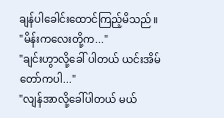ချန်ပါခေါင်းထောင်ကြည့်မိသည်။
"မိန်းကလေးတို့က..."
"ချင်းဟွာလို့ခေါ် ပါတယ် ယင်းအိမ်တော်ကပါ..."
"လျန်အာလို့ခေါ်ပါတယ် မယ်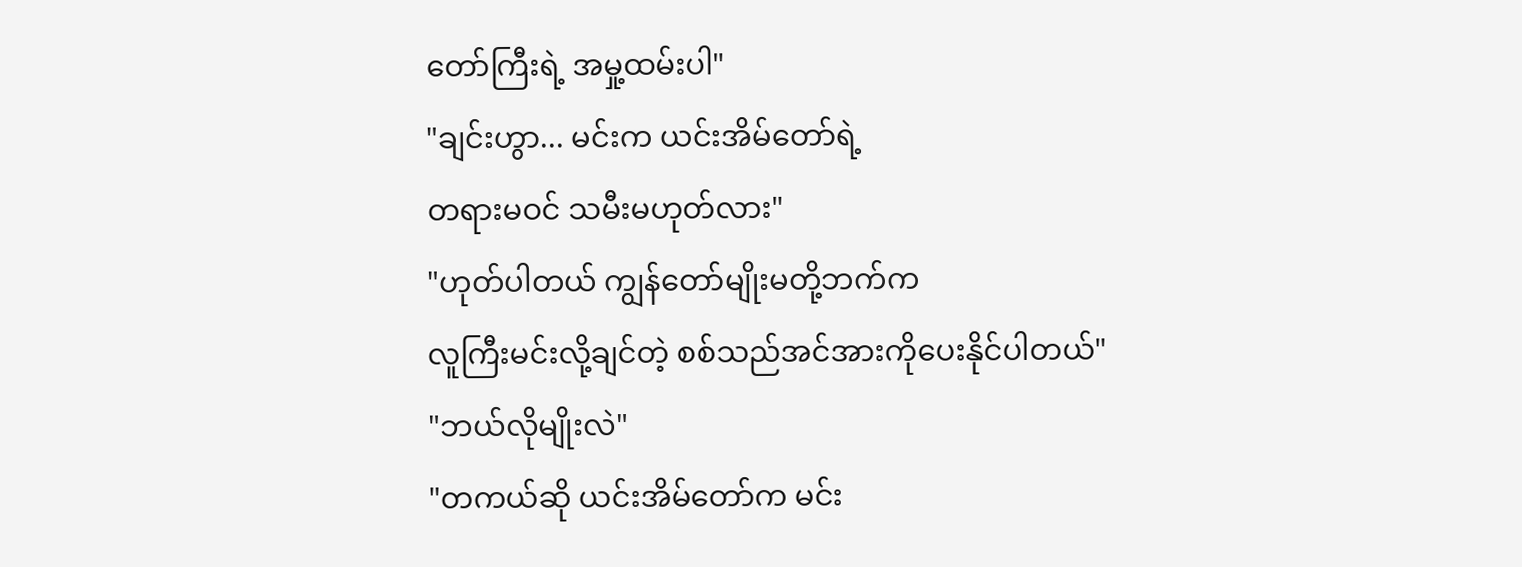တော်ကြီးရဲ့ အမှု့ထမ်းပါ"
"ချင်းဟွာ... မင်းက ယင်းအိမ်တော်ရဲ့
တရားမဝင် သမီးမဟုတ်လား"
"ဟုတ်ပါတယ် ကျွန်တော်မျိုးမတို့ဘက်က
လူကြီးမင်းလို့ချင်တဲ့ စစ်သည်အင်အားကိုပေးနိုင်ပါတယ်"
"ဘယ်လိုမျိုးလဲ"
"တကယ်ဆို ယင်းအိမ်တော်က မင်း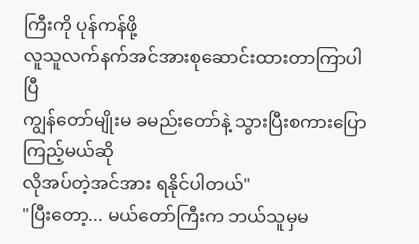ကြီးကို ပုန်ကန်ဖို့
လူသူလက်နက်အင်အားစုဆောင်းထားတာကြာပါပြီ
ကျွန်တော်မျိုးမ ခမည်းတော်နဲ့ သွားပြီးစကားပြောကြည့်မယ်ဆို
လိုအပ်တဲ့အင်အား ရနိုင်ပါတယ်"
"ပြီးတော့... မယ်တော်ကြီးက ဘယ်သူမှမ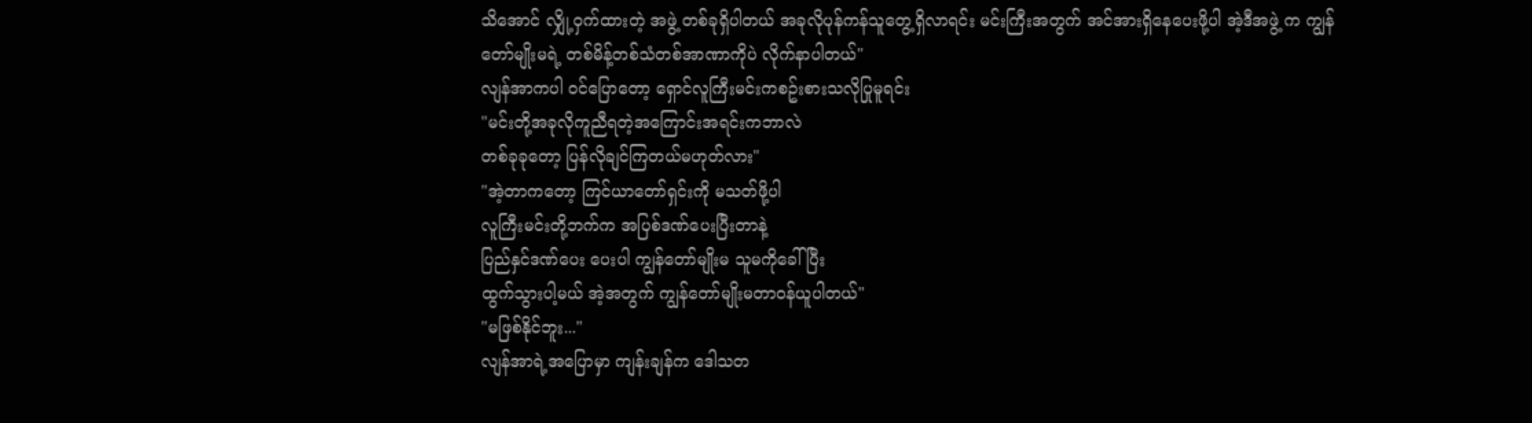သိအောင် လျှို့ဝှက်ထားတဲ့ အဖွဲ့ တစ်ခုရှိပါတယ် အခုလိုပုန်ကန်သူတွေ့ရှိလာရင်း မင်းကြီးအတွက် အင်အားရှိနေပေးဖို့ပါ အဲ့ဒီအဖွဲ့ က ကျွန်တော်မျိုးမရဲ့ တစ်မိန့်တစ်သံတစ်အာဏာကိုပဲ လိုက်နာပါတယ်"
လျန်အာကပါ ဝင်ပြောတော့ ရှောင်လူကြီးမင်းကစဥ်းစားသလိုပြုမူရင်း
"မင်းတို့အခုလိုကူညီရတဲ့အကြောင်းအရင်းကဘာလဲ
တစ်ခုခုတော့ ပြန်လိုချင်ကြတယ်မဟုတ်လား"
"အဲ့တာကတော့ ကြင်ယာတော်ရှင်းကို မသတ်ဖို့ပါ
လူကြီးမင်းတို့ဘက်က အပြစ်ဒဏ်ပေးပြီးတာနဲ့
ပြည်နှင်ဒဏ်ပေး ပေးပါ ကျွန်တော်မျိုးမ သူမကိုခေါ်ပြီး
ထွက်သွားပါ့မယ် အဲ့အတွက် ကျွန်တော်မျိုးမတာဝန်ယူပါတယ်"
"မဖြစ်နိုင်ဘူး..."
လျန်အာရဲ့အပြောမှာ ကျန်းချန်က ဒေါသတ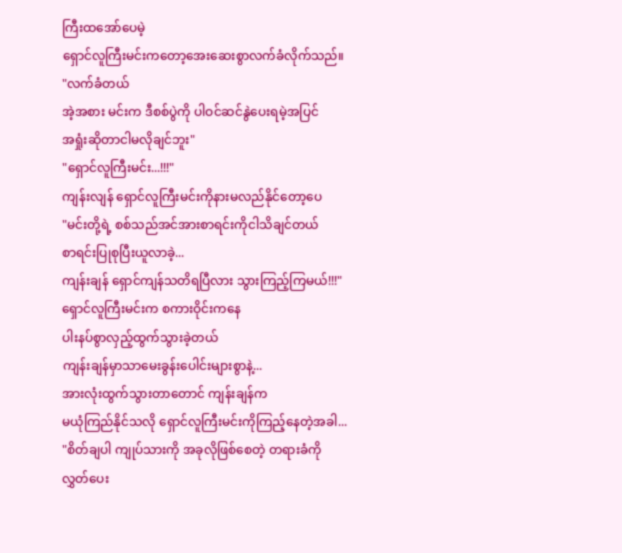ကြီးထအော်ပေမဲ့
ရှောင်လူကြီးမင်းကတော့အေးဆေးစွာလက်ခံလိုက်သည်။
"လက်ခံတယ်
အဲ့အစား မင်းက ဒီစစ်ပွဲကို ပါဝင်ဆင်နွဲပေးရမဲ့အပြင်
အရှုံးဆိုတာငါမလိုချင်ဘူး"
"ရှောင်လူကြီးမင်း...!!!"
ကျန်းလျန် ရှောင်လူကြီးမင်းကိုနားမလည်နိုင်တော့ပေ
"မင်းတို့ရဲ့ စစ်သည်အင်အားစာရင်းကိုငါသိချင်တယ်
စာရင်းပြုစုပြီးယူလာခဲ့...
ကျန်းချန် ရှောင်ကျန်သတိရပြီလား သွားကြည့်ကြမယ်!!!"
ရှောင်လူကြီးမင်းက စကားဝိုင်းကနေ
ပါးနပ်စွာလှည့်ထွက်သွားခဲ့တယ်
ကျန်းချန်မှာသာမေးခွန်းပေါင်းများစွာနဲ့...
အားလုံးထွက်သွားတာတောင် ကျန်းချန်က
မယုံကြည်နိုင်သလို ရှောင်လူကြီးမင်းကိုကြည့်နေတဲ့အခါ...
"စိတ်ချပါ ကျုပ်သားကို အခုလိုဖြစ်စေတဲ့ တရားခံကို
လွှတ်ပေး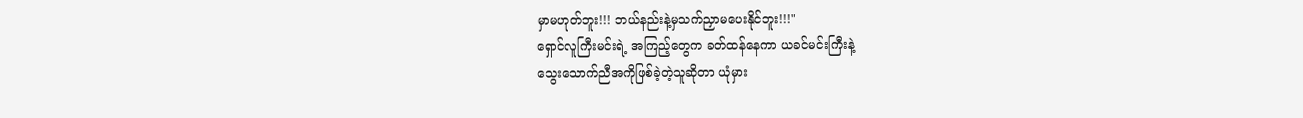မှာမဟုတ်ဘူး!!! ဘယ်နည်းနဲ့မှသက်ညှာမပေးနိုင်ဘူး!!!"
ရှောင်လူကြီးမင်းရဲ့ အကြည့်တွေက ခတ်ထန်နေကာ ယခင်မင်းကြီးနဲ့
သွေးသောက်ညီအကိုဖြစ်ခဲ့တဲ့သူဆိုတာ ယုံမှား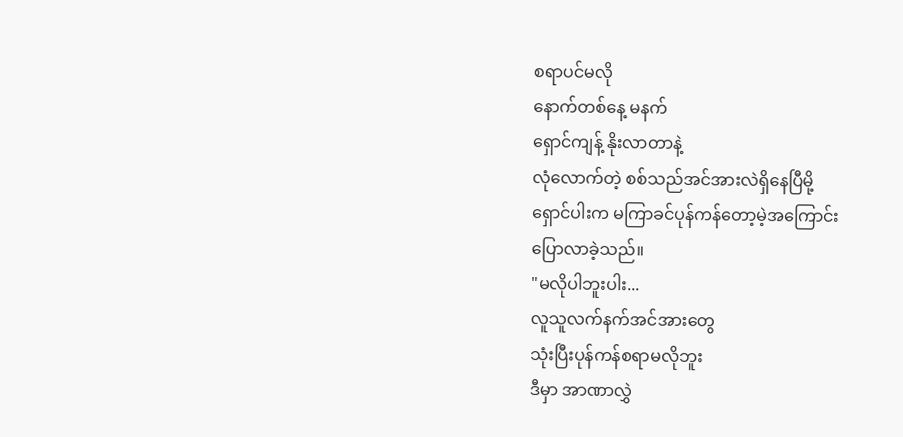စရာပင်မလို
နောက်တစ်နေ့ မနက်
ရှောင်ကျန့် နိုးလာတာနဲ့
လုံလောက်တဲ့ စစ်သည်အင်အားလဲရှိနေပြီမို့
ရှောင်ပါးက မကြာခင်ပုန်ကန်တော့မဲ့အကြောင်း
ပြောလာခဲ့သည်။
"မလိုပါဘူးပါး...
လူသူလက်နက်အင်အားတွေ
သုံးပြီးပုန်ကန်စရာမလိုဘူး
ဒီမှာ အာဏာလွှဲ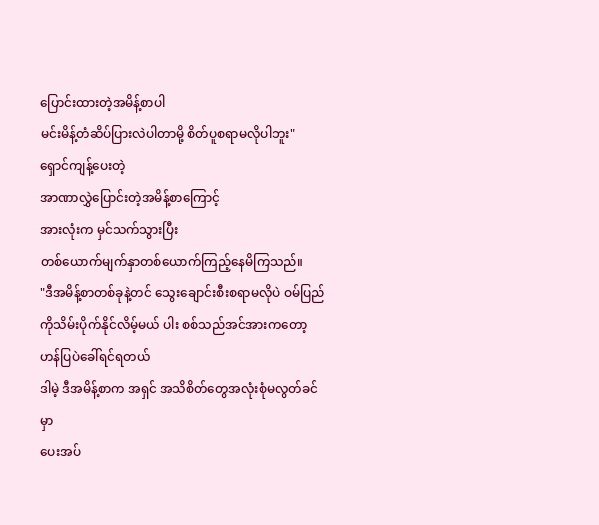ပြောင်းထားတဲ့အမိန့်စာပါ
မင်းမိန့်တံဆိပ်ပြားလဲပါတာမို့ စိတ်ပူစရာမလိုပါဘူး"
ရှောင်ကျန့်ပေးတဲ့
အာဏာလွှဲပြောင်းတဲ့အမိန့်စာကြောင့်
အားလုံးက မှင်သက်သွားပြီး
တစ်ယောက်မျက်နှာတစ်ယောက်ကြည့်နေမိကြသည်။
"ဒီအမိန့်စာတစ်ခုနဲ့တင် သွေးချောင်းစီးစရာမလိုပဲ ဝမ်ပြည်ကိုသိမ်းပိုက်နိုင်လိမ့်မယ် ပါး စစ်သည်အင်အားကတော့ ဟန်ပြပဲခေါ်ရင်ရတယ်
ဒါမဲ့ ဒီအမိန့်စာက အရှင် အသိစိတ်တွေအလုံးစုံမလွတ်ခင်မှာ
ပေးအပ်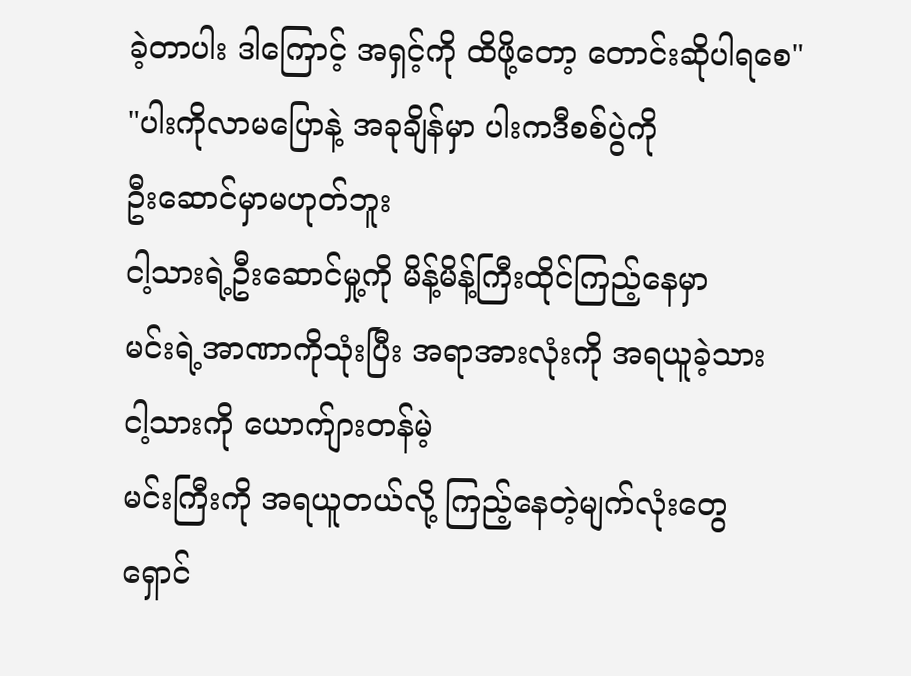ခဲ့တာပါး ဒါကြောင့် အရှင့်ကို ထိဖို့တော့ တောင်းဆိုပါရစေ"
"ပါးကိုလာမပြောနဲ့ အခုချိန်မှာ ပါးကဒီစစ်ပွဲကို
ဦးဆောင်မှာမဟုတ်ဘူး
ငါ့သားရဲ့ဦးဆောင်မှု့ကို မိန့်မိန့်ကြီးထိုင်ကြည့်နေမှာ
မင်းရဲ့အာဏာကိုသုံးပြီး အရာအားလုံးကို အရယူခဲ့သား
ငါ့သားကို ယောက်ျားတန်မဲ့
မင်းကြီးကို အရယူတယ်လို့ ကြည့်နေတဲ့မျက်လုံးတွေ
ရှောင်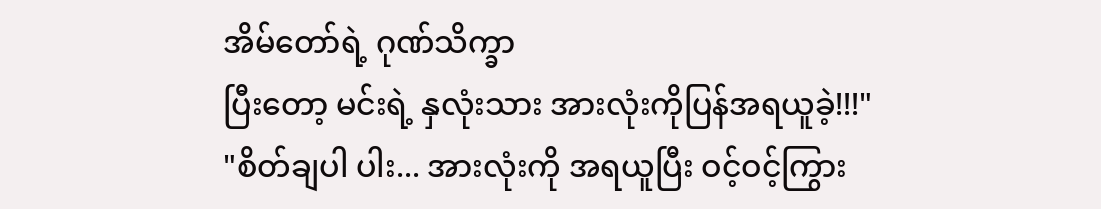အိမ်တော်ရဲ့ ဂုဏ်သိက္ခာ
ပြီးတော့ မင်းရဲ့ နှလုံးသား အားလုံးကိုပြန်အရယူခဲ့!!!"
"စိတ်ချပါ ပါး... အားလုံးကို အရယူပြီး ဝင့်ဝင့်ကြွား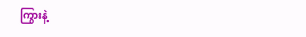ကြွားနဲ့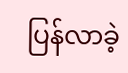ပြန်လာခဲ့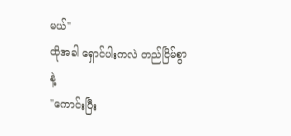မယ်"
ထိုအခါ ရှောင်ပါးကလဲ တည်ငြိမ်စွာနဲ့
"ကောင်းပြီး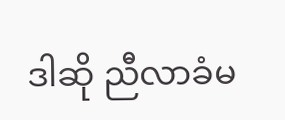ဒါဆို ညီလာခံမ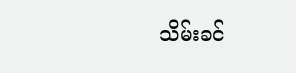သိမ်းခင်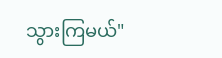သွားကြမယ်"